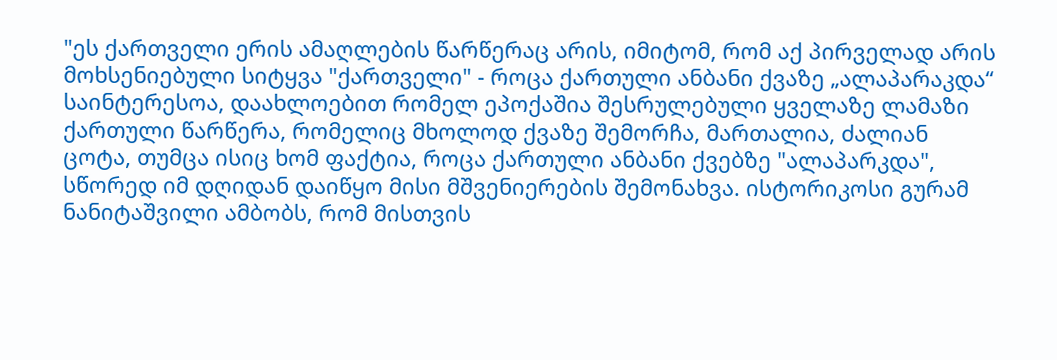"ეს ქართველი ერის ამაღლების წარწერაც არის, იმიტომ, რომ აქ პირველად არის მოხსენიებული სიტყვა "ქართველი" - როცა ქართული ანბანი ქვაზე „ალაპარაკდა“
საინტერესოა, დაახლოებით რომელ ეპოქაშია შესრულებული ყველაზე ლამაზი ქართული წარწერა, რომელიც მხოლოდ ქვაზე შემორჩა, მართალია, ძალიან ცოტა, თუმცა ისიც ხომ ფაქტია, როცა ქართული ანბანი ქვებზე "ალაპარკდა", სწორედ იმ დღიდან დაიწყო მისი მშვენიერების შემონახვა. ისტორიკოსი გურამ ნანიტაშვილი ამბობს, რომ მისთვის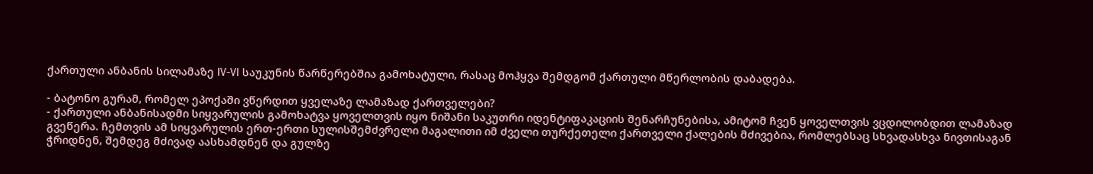ქართული ანბანის სილამაზე IV-VI საუკუნის წარწერებშია გამოხატული, რასაც მოჰყვა შემდგომ ქართული მწერლობის დაბადება.

- ბატონო გურამ, რომელ ეპოქაში ვწერდით ყველაზე ლამაზად ქართველები?
- ქართული ანბანისადმი სიყვარულის გამოხატვა ყოველთვის იყო ნიშანი საკუთრი იდენტიფაკაციის შენარჩუნებისა, ამიტომ ჩვენ ყოველთვის ვცდილობდით ლამაზად გვეწერა. ჩემთვის ამ სიყვარულის ერთ-ერთი სულისშემძვრელი მაგალითი იმ ძველი თურქეთელი ქართველი ქალების მძივებია, რომლებსაც სხვადასხვა ნივთისაგან ჭრიდნენ, შემდეგ მძივად აასხამდნენ და გულზე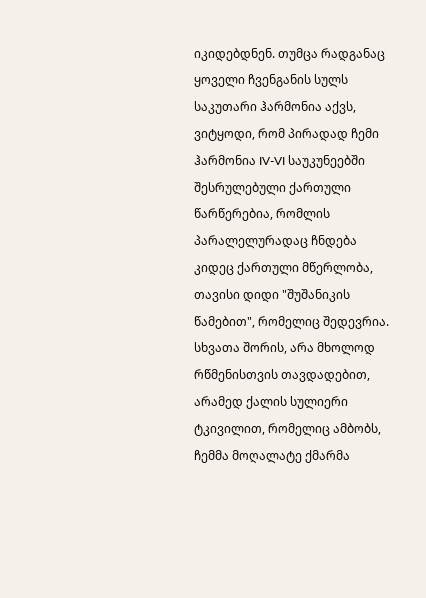იკიდებდნენ. თუმცა რადგანაც ყოველი ჩვენგანის სულს საკუთარი ჰარმონია აქვს, ვიტყოდი, რომ პირადად ჩემი ჰარმონია IV-VI საუკუნეებში შესრულებული ქართული წარწერებია, რომლის პარალელურადაც ჩნდება კიდეც ქართული მწერლობა, თავისი დიდი "შუშანიკის წამებით", რომელიც შედევრია. სხვათა შორის, არა მხოლოდ რწმენისთვის თავდადებით, არამედ ქალის სულიერი ტკივილით, რომელიც ამბობს, ჩემმა მოღალატე ქმარმა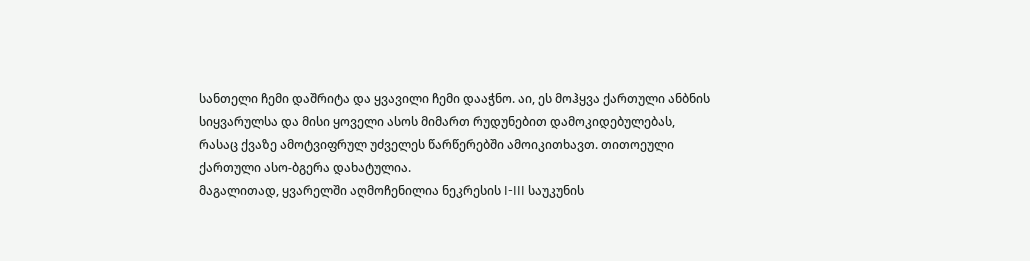სანთელი ჩემი დაშრიტა და ყვავილი ჩემი დააჭნო. აი, ეს მოჰყვა ქართული ანბნის სიყვარულსა და მისი ყოველი ასოს მიმართ რუდუნებით დამოკიდებულებას, რასაც ქვაზე ამოტვიფრულ უძველეს წარწერებში ამოიკითხავთ. თითოეული ქართული ასო-ბგერა დახატულია.
მაგალითად, ყვარელში აღმოჩენილია ნეკრესის I-III საუკუნის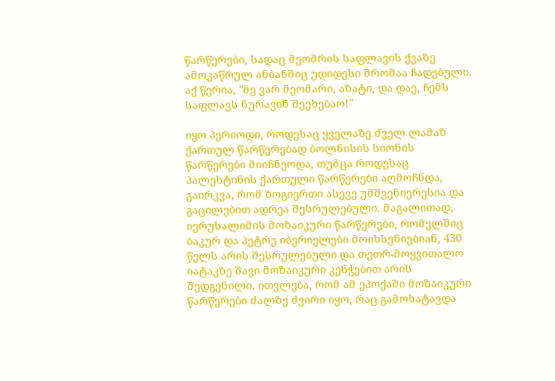წარწერები, სადაც მეომრის საფლავის ქვაზე ამოკაწრულ ანბანშიც უდიდესი შრომაა ჩადებული. აქ წერია, "მე ვარ მეომარი, აზატი, და დაე, ჩემს საფლავს ნურავინ შეეხებაო!"

იყო პერიოდი, როდესაც ყველაზე ძველ ლამაზ ქართულ წარწერებად ბოლნისის სიონის წარწერები მიიჩნეოდა, თუმცა როდესაც პალესტინის ქართული წარწერები აღმოჩნდა, გაირკვა, რომ ზოგიერთი ასევე უმშვენიერესია და გაცილებით ადრეა შესრულებული. მაგალითად, იერუსალიმის მოზაიკური წარწერები, რომელშიც ბაკურ და პეტრე იბერიელები მოიხსენიებიან, 430 წელს არის შესრულებული და თეთრ-მოყვითალო იატაკზე შავი მოზაიკური კენჭებით არის შედგენილი. ითვლება, რომ ამ ეპოქაში მოზაიკური წარწერები ძალზე ძვირი იყო, რაც გამოხატავდა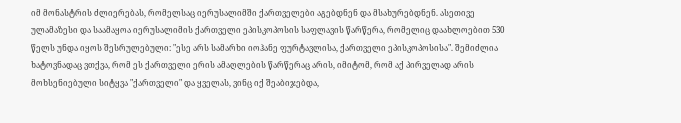იმ მონასტრის ძლიერებას, რომელსაც იერუსალიმში ქართველები აგებდნენ და მსახურებდნენ. ასეთივე ულამაზესი და საამაყოა იერუსალიმის ქართველი ეპისკოპოსის საფლავის წარწერა, რომელიც დაახლოებით 530 წელს უნდა იყოს შესრულებული: "ესე არს სამარხი იოჰანე ფურტავლისა, ქართველი ეპისკოპოსისა". შემიძლია ხატოვნადაც ვთქვა, რომ ეს ქართველი ერის ამაღლების წარწერაც არის, იმიტომ, რომ აქ პირველად არის მოხსენიებული სიტყვა "ქართველი" და ყველას, ვინც იქ შეაბიჯებდა,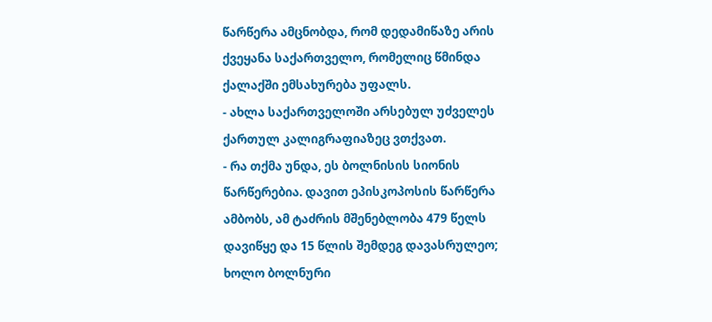წარწერა ამცნობდა, რომ დედამიწაზე არის ქვეყანა საქართველო, რომელიც წმინდა ქალაქში ემსახურება უფალს.
- ახლა საქართველოში არსებულ უძველეს ქართულ კალიგრაფიაზეც ვთქვათ.
- რა თქმა უნდა, ეს ბოლნისის სიონის წარწერებია. დავით ეპისკოპოსის წარწერა ამბობს, ამ ტაძრის მშენებლობა 479 წელს დავიწყე და 15 წლის შემდეგ დავასრულეო; ხოლო ბოლნური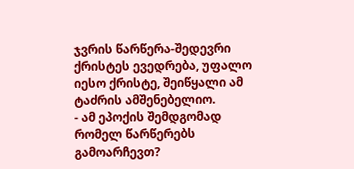ჯვრის წარწერა-შედევრი ქრისტეს ევედრება, უფალო იესო ქრისტე, შეიწყალი ამ ტაძრის ამშენებელიო.
- ამ ეპოქის შემდგომად რომელ წარწერებს გამოარჩევთ?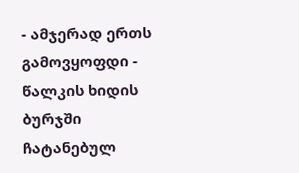- ამჯერად ერთს გამოვყოფდი - წალკის ხიდის ბურჯში ჩატანებულ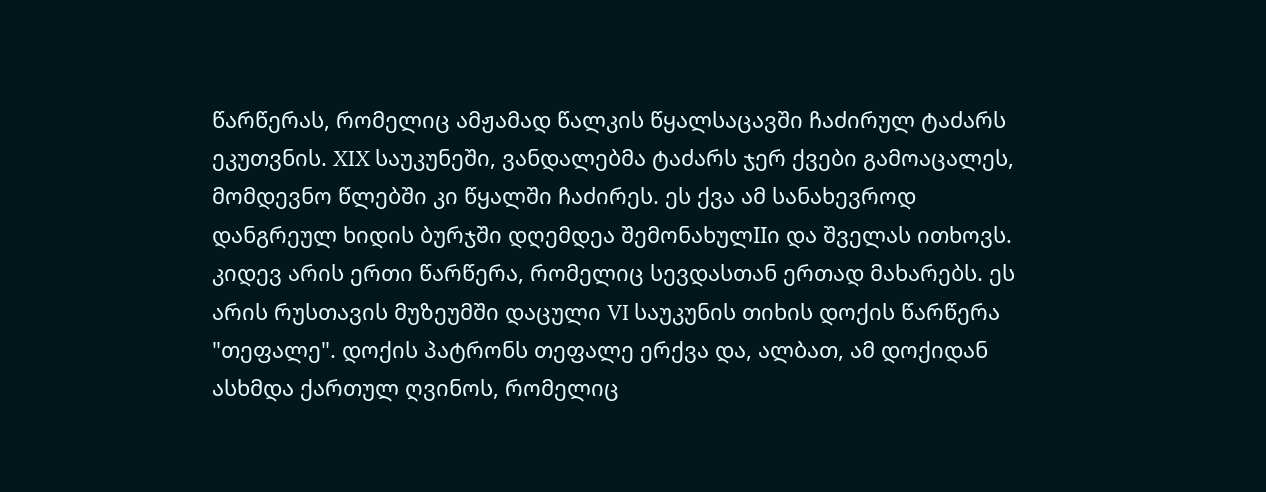წარწერას, რომელიც ამჟამად წალკის წყალსაცავში ჩაძირულ ტაძარს ეკუთვნის. XIX საუკუნეში, ვანდალებმა ტაძარს ჯერ ქვები გამოაცალეს, მომდევნო წლებში კი წყალში ჩაძირეს. ეს ქვა ამ სანახევროდ დანგრეულ ხიდის ბურჯში დღემდეა შემონახულIIი და შველას ითხოვს. კიდევ არის ერთი წარწერა, რომელიც სევდასთან ერთად მახარებს. ეს არის რუსთავის მუზეუმში დაცული VI საუკუნის თიხის დოქის წარწერა "თეფალე". დოქის პატრონს თეფალე ერქვა და, ალბათ, ამ დოქიდან ასხმდა ქართულ ღვინოს, რომელიც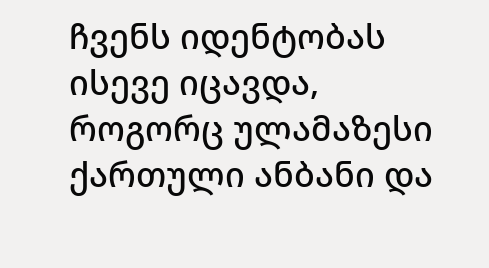ჩვენს იდენტობას ისევე იცავდა, როგორც ულამაზესი ქართული ანბანი და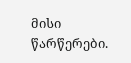მისი წარწერები.